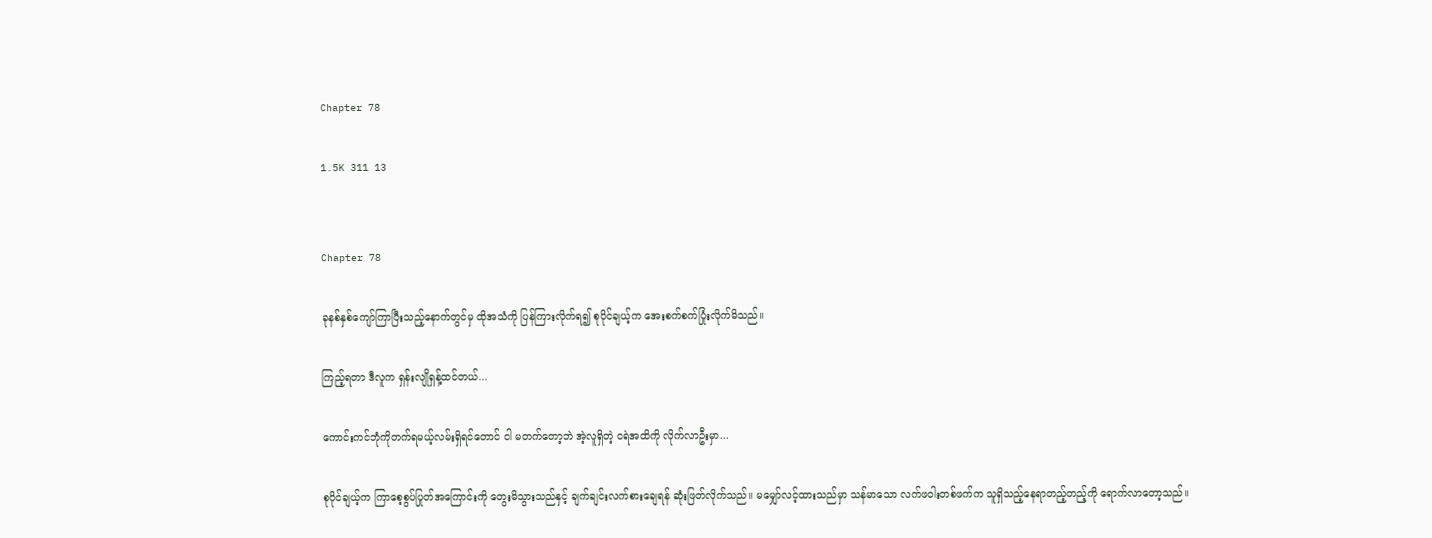Chapter 78

1.5K 311 13


Chapter 78

ခုနစ်နှစ်ကျော်ကြာပြီးသည့်နောက်တွင်မှ ထိုအသံကို ပြန်ကြားလိုက်ရ၍ စုပိုင်ချယ့်က အေးစက်စက်ပြုံးလိုက်မိသည်။

ကြည့်ရတာ ဒီလူက ရှန်းလျိုရှန့်ထင်တယ်...

ကောင်းကင်ဘုံကိုတက်ရမယ့်လမ်းရှိရင်တောင် ငါ မတက်တော့ဘဲ အဲ့လူရှိတဲ့ ငရဲအထိကို လိုက်လာဦးမှာ...

စုပိုင်ချယ့်က ကြာစေ့စွပ်ပြုတ်အကြောင်းကို တွေးမိသွားသည်နှင့် ချက်ချင်းလက်စားချေရန် ဆုံးဖြတ်လိုက်သည်။ မမျှော်လင့်ထားသည်မှာ သန်မာသော လက်ဖဝါးတစ်ဖက်က သူရှိသည့်နေရာတည့်တည့်ကို ရောက်လာတော့သည်။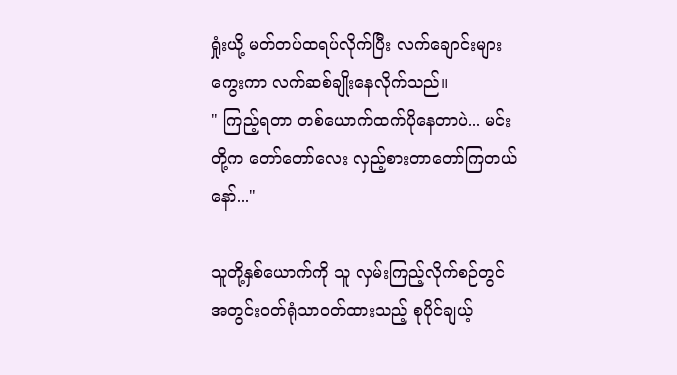ရှုံးယို့ မတ်တပ်ထရပ်လိုက်ပြီး လက်ချောင်းများကွေးကာ လက်ဆစ်ချိုးနေလိုက်သည်။
" ကြည့်ရတာ တစ်ယောက်ထက်ပိုနေတာပဲ... မင်းတို့က တော်တော်လေး လှည့်စားတာတော်ကြတယ်နော်..."

သူတို့နှစ်ယောက်ကို သူ လှမ်းကြည့်လိုက်စဉ်တွင် အတွင်းဝတ်ရုံသာဝတ်ထားသည့် စုပိုင်ချယ့်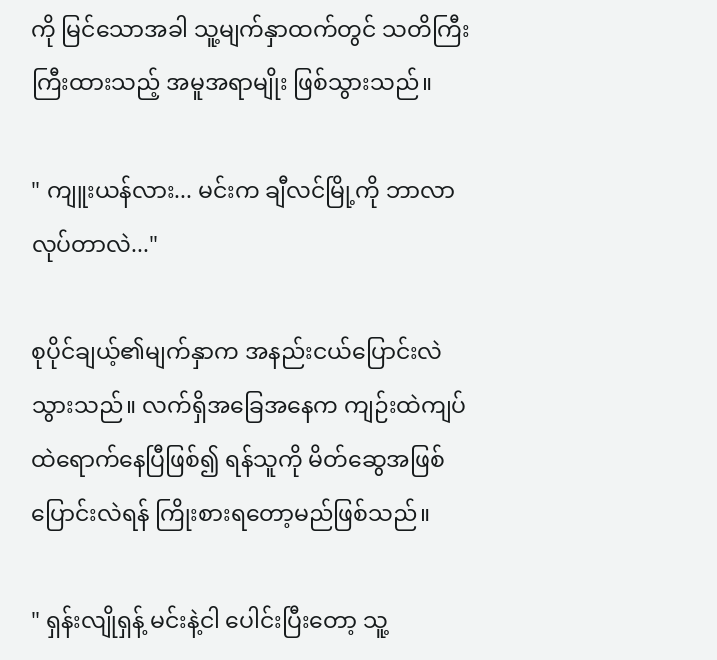ကို မြင်သောအခါ သူ့မျက်နှာထက်တွင် သတိကြီးကြီးထားသည့် အမူအရာမျိုး ဖြစ်သွားသည်။

" ကျူးယန်လား... မင်းက ချီလင်မြို့ကို ဘာလာလုပ်တာလဲ..."

စုပိုင်ချယ့်၏မျက်နှာက အနည်းငယ်ပြောင်းလဲသွားသည်။ လက်ရှိအခြေအနေက ကျဉ်းထဲကျပ်ထဲရောက်နေပြီဖြစ်၍ ရန်သူကို မိတ်ဆွေအဖြစ်ပြောင်းလဲရန် ကြိုးစားရတော့မည်ဖြစ်သည်။

" ရှန်းလျိုရှန့် မင်းနဲ့ငါ ပေါင်းပြီးတော့ သူ့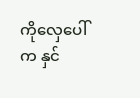ကိုလှေပေါ်က နှင်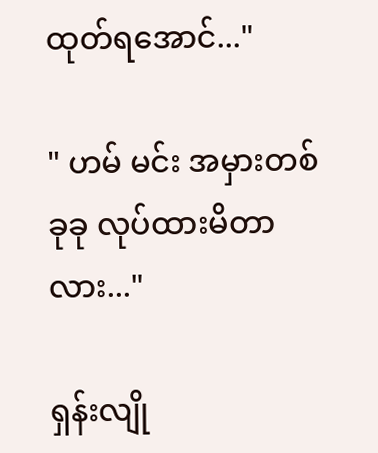ထုတ်ရအောင်..."

" ဟမ် မင်း အမှားတစ်ခုခု လုပ်ထားမိတာလား..."

ရှန်းလျို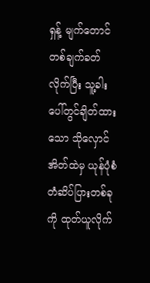ရှန့် မျက်တောင်တစ်ချက်ခတ်လိုက်ပြီး သူ့ခါးပေါ်တွင်ချိတ်ထားသော သိုလှောင်အိတ်ထဲမှ ယုန်ပုံစံ တံဆိပ်ပြားတစ်ခုကို ထုတ်ယူလိုက်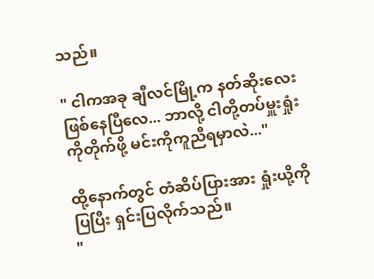သည်။

" ငါကအခု ချီလင်မြို့က နတ်ဆိုးလေး ဖြစ်နေပြီလေ... ဘာလို့ ငါတို့တပ်မှူးရှုံးကိုတိုက်ဖို့ မင်းကိုကူညီရမှာလဲ..."

ထို့နောက်တွင် တံဆိပ်ပြားအား ရှုံးယို့ကိုပြပြီး ရှင်းပြလိုက်သည်။
"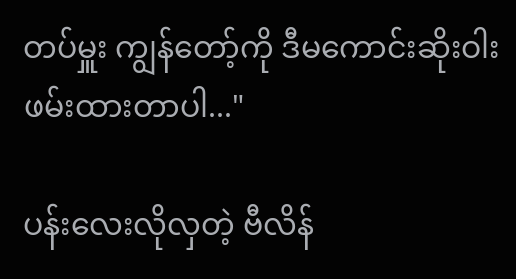တပ်မှူး ကျွန်တော့်ကို ဒီမကောင်းဆိုးဝါး ဖမ်းထားတာပါ..."

ပန်းလေးလိုလှတဲ့ ဗီလိန်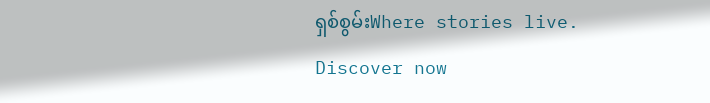ရှစ်စွမ်းWhere stories live. Discover now